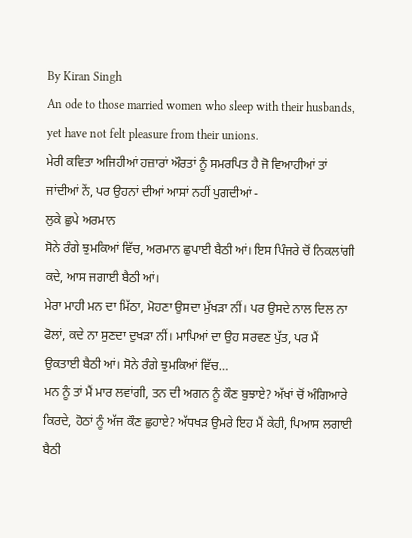By Kiran Singh
An ode to those married women who sleep with their husbands, yet have not felt pleasure from their unions.
ਮੇਰੀ ਕਵਿਤਾ ਅਜਿਹੀਆਂ ਹਜ਼ਾਰਾਂ ਔਰਤਾਂ ਨੂੰ ਸਮਰਪਿਤ ਹੈ ਜੋ ਵਿਆਹੀਆਂ ਤਾਂ ਜਾਂਦੀਆਂ ਨੇਂ, ਪਰ ਉਹਨਾਂ ਦੀਆਂ ਆਸਾਂ ਨਹੀਂ ਪੁਗਦੀਆਂ -
ਲੁਕੇ ਛੁਪੇ ਅਰਮਾਨ
ਸੋਨੇ ਰੰਗੇ ਝੁਮਕਿਆਂ ਵਿੱਚ, ਅਰਮਾਨ ਛੁਪਾਈ ਬੈਠੀ ਆਂ। ਇਸ ਪਿੰਜਰੇ ਚੋਂ ਨਿਕਲਾਂਗੀ ਕਦੇ, ਆਸ ਜਗਾਈ ਬੈਠੀ ਆਂ।
ਮੇਰਾ ਮਾਹੀ ਮਨ ਦਾ ਮਿੱਠਾ, ਮੋਹਣਾ ਉਸਦਾ ਮੁੱਖੜਾ ਨੀਂ। ਪਰ ਉਸਦੇ ਨਾਲ ਦਿਲ ਨਾ ਫੋਲਾਂ, ਕਦੇ ਨਾ ਸੁਣਦਾ ਦੁਖੜਾ ਨੀਂ। ਮਾਪਿਆਂ ਦਾ ਉਹ ਸਰਵਣ ਪੁੱਤ, ਪਰ ਮੈਂ ਉਕਤਾਈ ਬੈਠੀ ਆਂ। ਸੋਨੇ ਰੰਗੇ ਝੁਮਕਿਆਂ ਵਿੱਚ…
ਮਨ ਨੂੰ ਤਾਂ ਮੈਂ ਮਾਰ ਲਵਾਂਗੀ, ਤਨ ਦੀ ਅਗਨ ਨੂੰ ਕੌਣ ਬੁਝਾਏ? ਅੱਖਾਂ ਚੋਂ ਅੰਗਿਆਰੇ ਕਿਰਦੇ, ਹੋਠਾਂ ਨੂੰ ਅੱਜ ਕੌਣ ਛੁਹਾਏ? ਅੱਧਖੜ ਉਮਰੇ ਇਹ ਮੈਂ ਕੇਹੀ, ਪਿਆਸ ਲਗਾਈ ਬੈਠੀ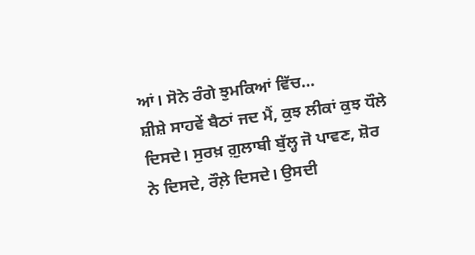ਆਂ। ਸੋਨੇ ਰੰਗੇ ਝੁਮਕਿਆਂ ਵਿੱਚ…
ਸ਼ੀਸ਼ੇ ਸਾਹਵੇਂ ਬੈਠਾਂ ਜਦ ਮੈਂ, ਕੁਝ ਲੀਕਾਂ ਕੁਝ ਧੌਲੇ ਦਿਸਦੇ। ਸੁਰਖ਼ ਗ਼ੁਲਾਬੀ ਬੁੱਲ੍ਹ ਜੋ ਪਾਵਣ, ਸ਼ੋਰ ਨੇ ਦਿਸਦੇ, ਰੌਲ਼ੇ ਦਿਸਦੇ। ਉਸਦੀ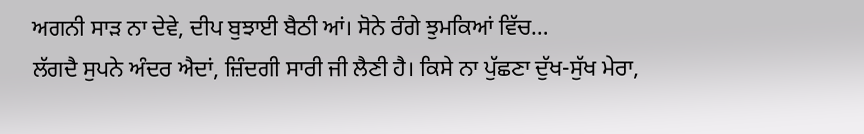ਅਗਨੀ ਸਾੜ ਨਾ ਦੇਵੇ, ਦੀਪ ਬੁਝਾਈ ਬੈਠੀ ਆਂ। ਸੋਨੇ ਰੰਗੇ ਝੁਮਕਿਆਂ ਵਿੱਚ…
ਲੱਗਦੈ ਸੁਪਨੇ ਅੰਦਰ ਐਦਾਂ, ਜ਼ਿੰਦਗੀ ਸਾਰੀ ਜੀ ਲੈਣੀ ਹੈ। ਕਿਸੇ ਨਾ ਪੁੱਛਣਾ ਦੁੱਖ-ਸੁੱਖ ਮੇਰਾ,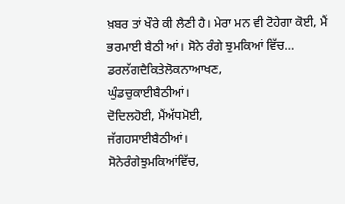ਖ਼ਬਰ ਤਾਂ ਖੌਰੇ ਕੀ ਲੈਣੀ ਹੈ। ਮੇਰਾ ਮਨ ਵੀ ਟੋਹੇਗਾ ਕੋਈ, ਮੈਂ ਭਰਮਾਈ ਬੈਠੀ ਆਂ। ਸੋਨੇ ਰੰਗੇ ਝੁਮਕਿਆਂ ਵਿੱਚ…
ਡਰਲੱਗਦੈਕਿਤੇਲੋਕਨਾਆਖਣ,
ਘੁੰਡਚੁਕਾਈਬੈਠੀਆਂ।
ਦੋਦਿਲਹੋਈ, ਮੈਂਅੱਧਮੋਈ,
ਜੱਗਹਸਾਈਬੈਠੀਆਂ।
ਸੋਨੇਰੰਗੇਝੁਮਕਿਆਂਵਿੱਚ,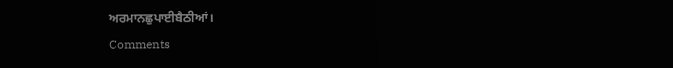ਅਰਮਾਨਛੁਪਾਈਬੈਠੀਆਂ।
Comments